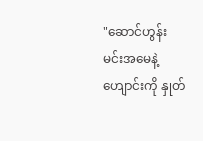"ဆောင်ဟွန်း မင်းအမေနဲ့ ဟျောင်းကို နှုတ်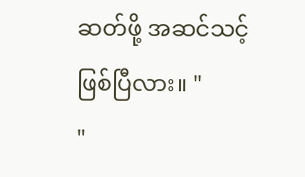ဆတ်ဖို့ အဆင်သင့်ဖြစ်ပြီလား။ "
"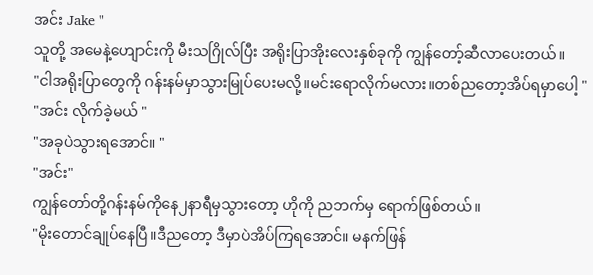အင်း Jake "
သူတို့ အမေနဲ့ဟျောင်းကို မီးသဂြိုလ်ပြီး အရိုးပြာအိုးလေးနှစ်ခုကို ကျွန်တော့်ဆီလာပေးတယ်။
"ငါအရိုးပြာတွေကို ဂန်းနမ်မှာသွားမြုပ်ပေးမလို့။မင်းရောလိုက်မလား။တစ်ညတော့အိပ်ရမှာပေါ့ "
"အင်း လိုက်ခဲ့မယ် "
"အခုပဲသွားရအောင်။ "
"အင်း"
ကျွန်တော်တို့ဂန်းနမ်ကိုနေ၂နာရီမှသွားတော့ ဟိုကို ညဘက်မှ ရောက်ဖြစ်တယ်။
"မိုးတောင်ချုပ်နေပြီ။ဒီညတော့ ဒီမှာပဲအိပ်ကြရအောင်။ မနက်ဖြန်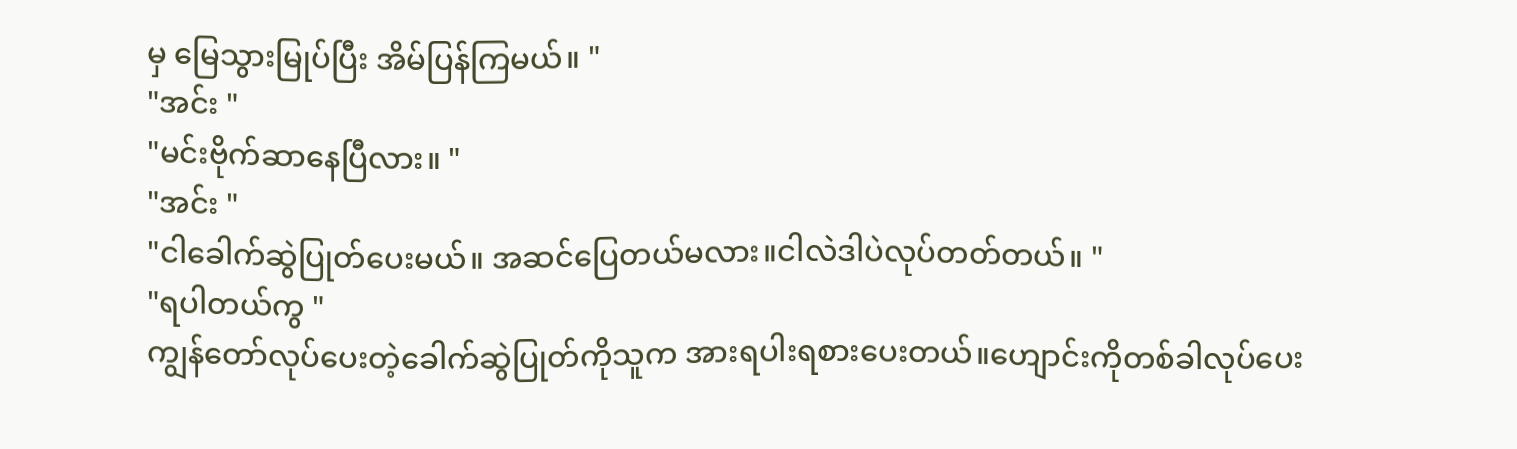မှ မြေသွားမြုပ်ပြီး အိမ်ပြန်ကြမယ်။ "
"အင်း "
"မင်းဗိုက်ဆာနေပြီလား။ "
"အင်း "
"ငါခေါက်ဆွဲပြုတ်ပေးမယ်။ အဆင်ပြေတယ်မလား။ငါလဲဒါပဲလုပ်တတ်တယ်။ "
"ရပါတယ်ကွ "
ကျွန်တော်လုပ်ပေးတဲ့ခေါက်ဆွဲပြုတ်ကိုသူက အားရပါးရစားပေးတယ်။ဟျောင်းကိုတစ်ခါလုပ်ပေး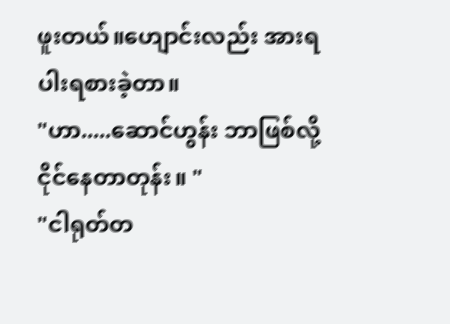ဖူးတယ်။ဟျောင်းလည်း အားရပါးရစားခဲ့တာ။
"ဟာ.....ဆောင်ဟွန်း ဘာဖြစ်လို့ငိုင်နေတာတုန်း။ "
"ငါရုတ်တ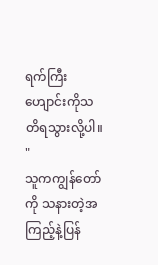ရက်ကြီး ဟျောင်းကိုသတိရသွားလို့ပါ။ "
သူကကျွန်တော်ကို သနားတဲ့အကြည့်နဲ့ပြန်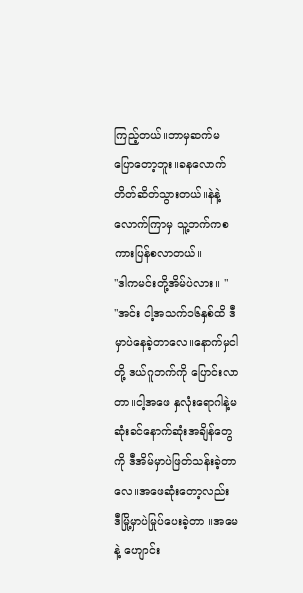ကြည့်တယ်။ဘာမှဆက်မပြောတော့ဘူး။ခနလောက် တိတ်ဆိတ်သွားတယ်။နဲနဲ့လောက်ကြာမှ သူ့ဘက်ကစကားပြန်စလာတယ်။
"ဒါကမင်းတို့အိမ်ပဲလား။ "
"အင်း ငါ့အသက်၁၆နှစ်ထိ ဒီမှာပဲနေခဲ့တာလေ။နောက်မှငါတို့ ဒယ်ဂူဘက်ကို ပြောင်းလာတာ။ငါ့အဖေ နှလုံးရောဂါနဲ့မဆုံးခင်နောက်ဆုံးအချိန်တွေကို ဒီအိမ်မှာပဲဖြတ်သန်းခဲ့တာလေ။အဖေဆုံးတော့လည်း ဒီမြို့မှာပဲမြုပ်ပေးခဲ့တာ ။အမေနဲ့ ဟျောင်း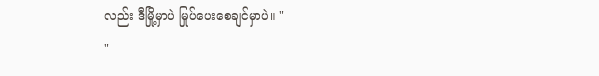လည်း ဒီမြို့မှာပဲ မြုပ်ပေးစေချင်မှာပဲ။ "
"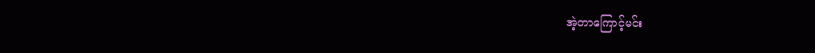အဲ့တာကြောင့်မင်း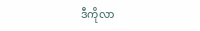ဒီကိုလာ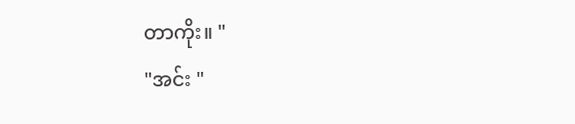တာကိုး။ "
"အင်း "